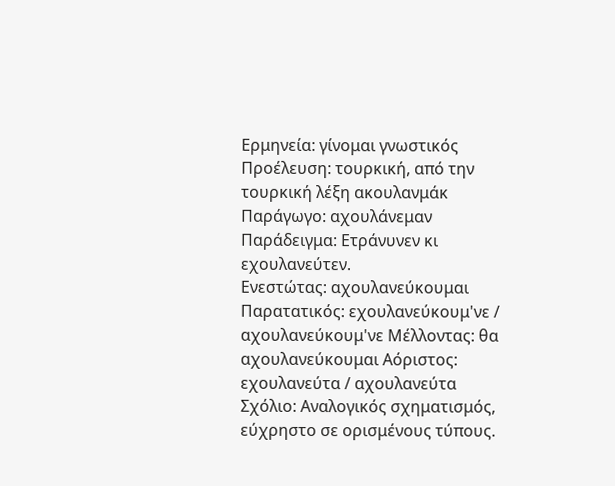Ερμηνεία: γίνομαι γνωστικός
Προέλευση: τουρκική, από την τουρκική λέξη ακουλανμάκ
Παράγωγο: αχουλάνεμαν
Παράδειγμα: Ετράνυνεν κι εχουλανεύτεν.
Ενεστώτας: αχουλανεύκουμαι Παρατατικός: εχουλανεύκουμ'νε / αχουλανεύκουμ'νε Μέλλοντας: θα αχουλανεύκουμαι Αόριστος: εχουλανεύτα / αχουλανεύτα
Σχόλιο: Αναλογικός σχηματισμός, εύχρηστο σε ορισμένους τύπους.